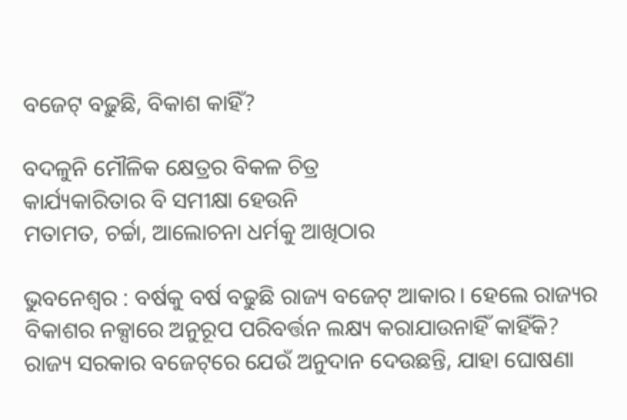ବଜେଟ୍‌ ବଢ଼ୁଛି, ବିକାଶ କାହିଁ?

ବଦଳୁନି ମୌଳିକ କ୍ଷେତ୍ରର ବିକଳ ଚିତ୍ର
କାର୍ଯ୍ୟକାରିତାର ବି ସମୀକ୍ଷା ହେଉନି
ମତାମତ, ଚର୍ଚ୍ଚା, ଆଲୋଚନା ଧର୍ମକୁ ଆଖିଠାର

ଭୁବନେଶ୍ୱର : ବର୍ଷକୁ ବର୍ଷ ବଢୁଛି ରାଜ୍ୟ ବଜେଟ୍‌ ଆକାର। ହେଲେ ରାଜ୍ୟର ବିକାଶର ନକ୍ସାରେ ଅନୁରୂପ ପରିବର୍ତ୍ତନ ଲକ୍ଷ୍ୟ କରାଯାଉନାହିଁ କାହିଁକି? ରାଜ୍ୟ ସରକାର ବଜେଟ୍‌ରେ ଯେଉଁ ଅନୁଦାନ ଦେଉଛନ୍ତି, ଯାହା ଘୋଷଣା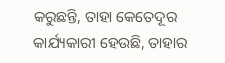କରୁଛନ୍ତି, ତାହା କେତେଦୂର କାର୍ଯ୍ୟକାରୀ ହେଉଛି, ତାହାର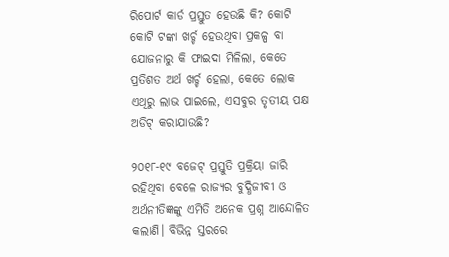ରିପୋର୍ଟ କାର୍ଡ ପ୍ରସ୍ତୁତ ହେଉଛି କି? କୋଟି କୋଟି ଟଙ୍କା ଖର୍ଚ୍ଚ ହେଉଥିବା ପ୍ରକଳ୍ପ ବା ଯୋଜନାରୁ କି ଫାଇଦା ମିଳିଲା, କେତେ ପ୍ରତିଶତ ଅର୍ଥ ଖର୍ଚ୍ଚ ହେଲା, କେତେ ଲୋକ ଏଥିରୁ ଲାଭ ପାଇଲେ, ଏସବୁର ତୃତୀୟ ପକ୍ଷ ଅଡିଟ୍‌ କରାଯାଉଛି?

୨୦୧୮-୧୯ ବଜେଟ୍‌ ପ୍ରସ୍ତୁତି ପ୍ରକ୍ରିୟା ଜାରି ରହିଥିବା ବେଳେ ରାଜ୍ୟର ବୁଦ୍ଧିଜୀବୀ ଓ ଅର୍ଥନୀତିଜ୍ଞଙ୍କୁ ଏମିତି ଅନେକ ପ୍ରଶ୍ନ ଆନ୍ଦୋଳିତ କଲାଣି। ବିଭିନ୍ନ ସ୍ତରରେ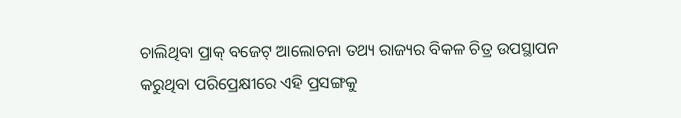ଚାଲିଥିବା ପ୍ରାକ୍‌ ବଜେଟ୍‌ ଆଲୋଚନା ତଥ୍ୟ ରାଜ୍ୟର ବିକଳ ଚିତ୍ର ଉପସ୍ଥାପନ କରୁଥିବା ପରିପ୍ରେକ୍ଷୀରେ ଏହି ପ୍ରସଙ୍ଗକୁ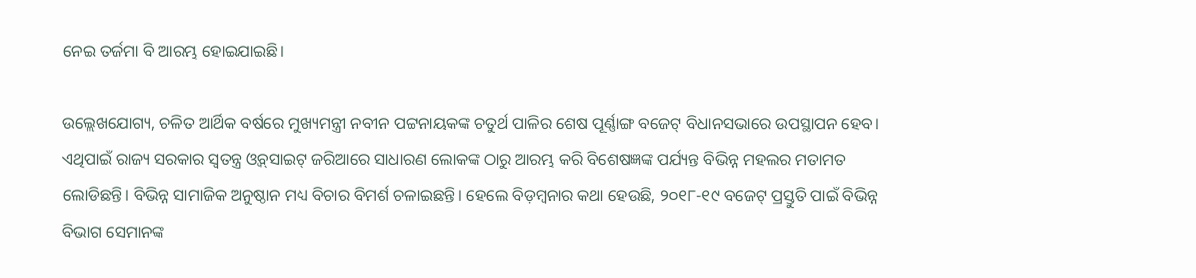ନେଇ ତର୍ଜମା ବି ଆରମ୍ଭ ହୋଇଯାଇଛି।

ଉଲ୍ଲେଖଯୋଗ୍ୟ, ଚଳିତ ଆର୍ଥିକ ବର୍ଷରେ ମୁଖ୍ୟମନ୍ତ୍ରୀ ନବୀନ ପଟ୍ଟନାୟକଙ୍କ ଚତୁର୍ଥ ପାଳିର ଶେଷ ପୂର୍ଣ୍ଣାଙ୍ଗ ବଜେଟ୍‌ ବିଧାନସଭାରେ ଉପସ୍ଥାପନ ହେବ। ଏଥିପାଇଁ ରାଜ୍ୟ ସରକାର ସ୍ୱତନ୍ତ୍ର ଓ୍ଵବ୍‌ସାଇଟ୍‌ ଜରିଆରେ ସାଧାରଣ ଲୋକଙ୍କ ଠାରୁ ଆରମ୍ଭ କରି ବିଶେଷଜ୍ଞଙ୍କ ପର୍ଯ୍ୟନ୍ତ ବିଭିନ୍ନ ମହଲର ମତାମତ ଲୋଡିଛନ୍ତି। ବିଭିନ୍ନ ସାମାଜିକ ଅନୁଷ୍ଠାନ ମଧ୍ୟ ବିଚାର ବିମର୍ଶ ଚଳାଇଛନ୍ତି। ହେଲେ ବିଡ଼ମ୍ବନାର କଥା ହେଉଛି, ୨୦୧୮-୧୯ ବଜେଟ୍‌ ପ୍ରସ୍ତୁତି ପାଇଁ ବିଭିନ୍ନ ବିଭାଗ ସେମାନଙ୍କ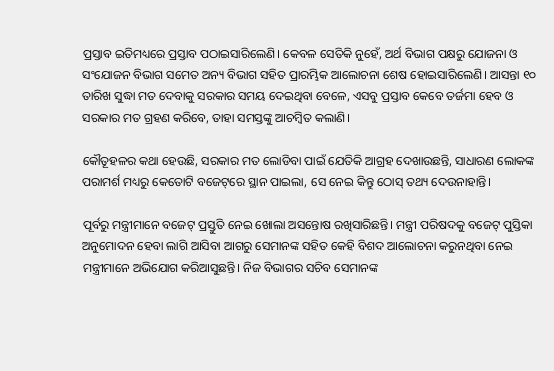ପ୍ରସ୍ତାବ ଇତିମଧ୍ୟରେ ପ୍ରସ୍ତାବ ପଠାଇସାରିଲେଣି। କେବଳ ସେତିକି ନୁହେଁ, ଅର୍ଥ ବିଭାଗ ପକ୍ଷରୁ ଯୋଜନା ଓ ସଂଯୋଜନ ବିଭାଗ ସମେତ ଅନ୍ୟ ବିଭାଗ ସହିତ ପ୍ରାରମ୍ଭିକ ଆଲୋଚନା ଶେଷ ହୋଇସାରିଲେଣି। ଆସନ୍ତା ୧୦ ତାରିଖ ସୁଦ୍ଧା ମତ ଦେବାକୁ ସରକାର ସମୟ ଦେଇଥିବା ବେଳେ, ଏସବୁ ପ୍ରସ୍ତାବ କେବେ ତର୍ଜମା ହେବ ଓ ସରକାର ମତ ଗ୍ରହଣ କରିବେ, ତାହା ସମସ୍ତଙ୍କୁ ଆଚମ୍ବିତ କଲାଣି।

କୌତୂହଳର କଥା ହେଉଛି, ସରକାର ମତ ଲୋଡିବା ପାଇଁ ଯେତିକି ଆଗ୍ରହ ଦେଖାଉଛନ୍ତି, ସାଧାରଣ ଲୋକଙ୍କ ପରାମର୍ଶ ମଧ୍ୟରୁ କେତୋଟି ବଜେଟ୍‌ରେ ସ୍ଥାନ ପାଇଲା, ସେ ନେଇ କିନ୍ତୁ ଠୋସ୍‌ ତଥ୍ୟ ଦେଉନାହାନ୍ତି।

ପୂର୍ବରୁ ମନ୍ତ୍ରୀମାନେ ବଜେଟ୍‌ ପ୍ରସ୍ତୁତି ନେଇ ଖୋଲା ଅସନ୍ତୋଷ ରଖିସାରିଛନ୍ତି। ମନ୍ତ୍ରୀ ପରିଷଦକୁ ବଜେଟ୍‌ ପୁସ୍ତିକା ଅନୁମୋଦନ ହେବା ଲାଗି ଆସିବା ଆଗରୁ ସେମାନଙ୍କ ସହିତ କେହି ବିଶଦ ଆଲୋଚନା କରୁନଥିବା ନେଇ ମନ୍ତ୍ରୀମାନେ ଅଭିଯୋଗ କରିଆସୁଛନ୍ତି। ନିଜ ବିଭାଗର ସଚିବ ସେମାନଙ୍କ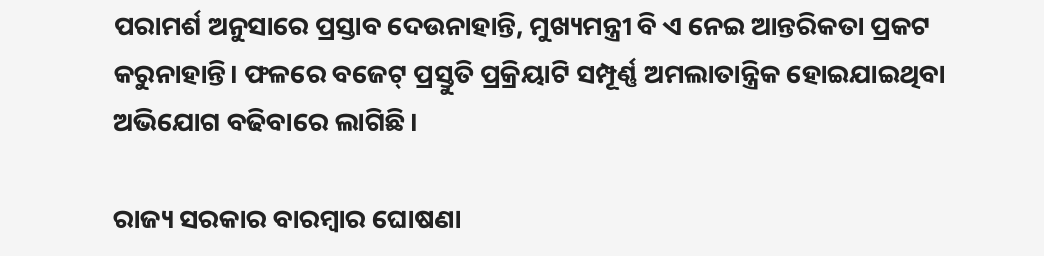ପରାମର୍ଶ ଅନୁସାରେ ପ୍ରସ୍ତାବ ଦେଉନାହାନ୍ତି, ମୁଖ୍ୟମନ୍ତ୍ରୀ ବି ଏ ନେଇ ଆନ୍ତରିକତା ପ୍ରକଟ କରୁନାହାନ୍ତି। ଫଳରେ ବଜେଟ୍‌ ପ୍ରସ୍ତୁତି ପ୍ରକ୍ରିୟାଟି ସମ୍ପୂର୍ଣ୍ଣ ଅମଲାତାନ୍ତ୍ରିକ ହୋଇଯାଇଥିବା ଅଭିଯୋଗ ବଢିବାରେ ଲାଗିଛି।

ରାଜ୍ୟ ସରକାର ବାରମ୍ବାର ଘୋଷଣା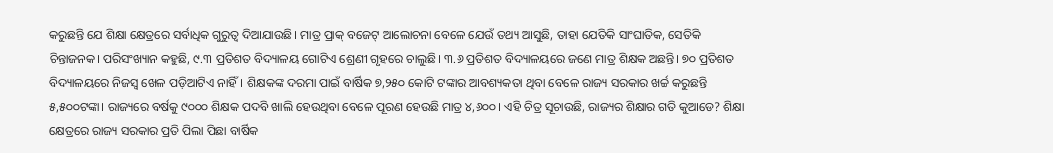କରୁଛନ୍ତି ଯେ ଶିକ୍ଷା କ୍ଷେତ୍ରରେ ସର୍ବାଧିକ ଗୁରୁତ୍ୱ ଦିଆଯାଉଛି। ମାତ୍ର ପ୍ରାକ୍‌ ବଜେଟ୍‌ ଆଲୋଚନା ବେଳେ ଯେଉଁ ତଥ୍ୟ ଆସୁଛି, ତାହା ଯେତିକି ସାଂଘାତିକ, ସେତିକି ଚିନ୍ତାଜନକ। ପରିସଂଖ୍ୟାନ କହୁଛି, ୯.୩ ପ୍ରତିଶତ ବିଦ୍ୟାଳୟ ଗୋଟିଏ ଶ୍ରେଣୀ ଗୃହରେ ଚାଲୁଛି। ୩.୬ ପ୍ରତିଶତ ବିଦ୍ୟାଳୟରେ ଜଣେ ମାତ୍ର ଶିକ୍ଷକ ଅଛନ୍ତି। ୭୦ ପ୍ରତିଶତ ବିଦ୍ୟାଳୟରେ ନିଜସ୍ୱ ଖେଳ ପଡ଼ିଆଟିଏ ନାହିଁ। ଶିକ୍ଷକଙ୍କ ଦରମା ପାଇଁ ବାର୍ଷିକ ୭,୨୫୦ କୋଟି ଟଙ୍କାର ଆବଶ୍ୟକତା ଥିବା ବେଳେ ରାଜ୍ୟ ସରକାର ଖର୍ଚ୍ଚ କରୁଛନ୍ତି ୫,୫୦୦ଟଙ୍କା। ରାଜ୍ୟରେ ବର୍ଷକୁ ୯୦୦୦ ଶିକ୍ଷକ ପଦବି ଖାଲି ହେଉଥିବା ବେଳେ ପୂରଣ ହେଉଛି ମାତ୍ର ୪,୬୦୦। ଏହି ଚିତ୍ର ସୂଚାଉଛି, ରାଜ୍ୟର ଶିକ୍ଷାର ଗତି କୁଆଡେ? ଶିକ୍ଷା କ୍ଷେତ୍ରରେ ରାଜ୍ୟ ସରକାର ପ୍ରତି ପିଲା ପିଛା ବାର୍ଷିକ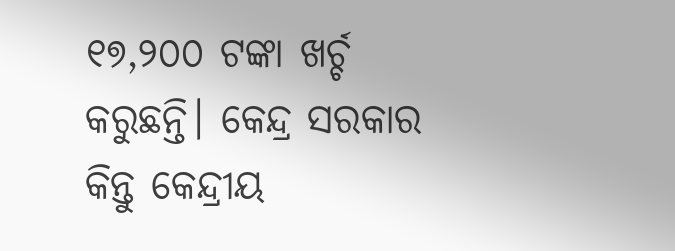୧୭,୨୦୦ ଟଙ୍କା ଖର୍ଚ୍ଚ କରୁଛନ୍ତି। କେନ୍ଦ୍ର ସରକାର କିନ୍ତୁ କେନ୍ଦ୍ରୀୟ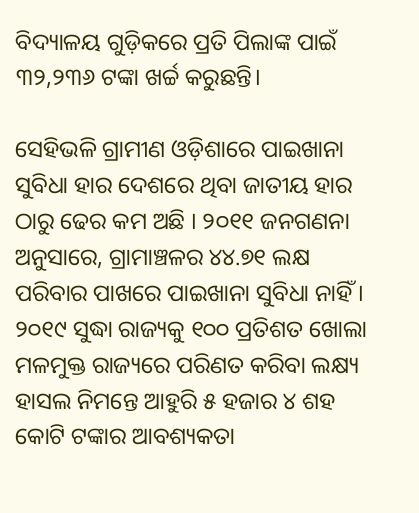ବିଦ୍ୟାଳୟ ଗୁଡ଼ିକରେ ପ୍ରତି ପିଲାଙ୍କ ପାଇଁ ୩୨,୨୩୬ ଟଙ୍କା ଖର୍ଚ୍ଚ କରୁଛନ୍ତି।

ସେହିଭଳି ଗ୍ରାମୀଣ ଓଡ଼ିଶାରେ ପାଇଖାନା ସୁବିଧା ହାର ଦେଶରେ ଥିବା ଜାତୀୟ ହାର ଠାରୁ ଢେର କମ ଅଛି । ୨୦୧୧ ଜନଗଣନା ଅନୁସାରେ, ଗ୍ରାମାଞ୍ଚଳର ୪୪.୭୧ ଲକ୍ଷ ପରିବାର ପାଖରେ ପାଇଖାନା ସୁବିଧା ନାହିଁ। ୨୦୧୯ ସୁଦ୍ଧା ରାଜ୍ୟକୁ ୧୦୦ ପ୍ରତିଶତ ଖୋଲା ମଳମୁକ୍ତ ରାଜ୍ୟରେ ପରିଣତ କରିବା ଲକ୍ଷ୍ୟ ହାସଲ ନିମନ୍ତେ ଆହୁରି ୫ ହଜାର ୪ ଶହ କୋଟି ଟଙ୍କାର ଆବଶ୍ୟକତା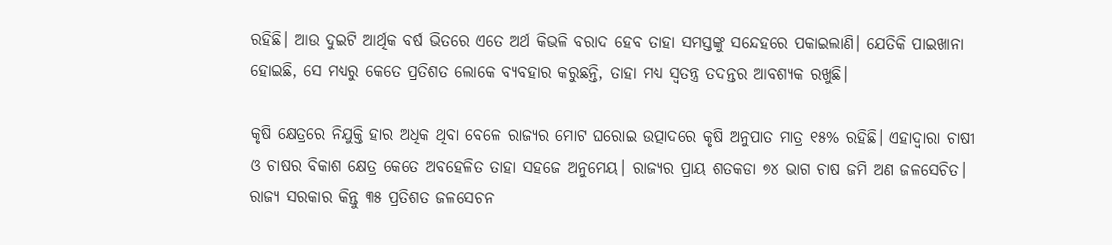ରହିଛି। ଆଉ ଦୁଇଟି ଆର୍ଥିକ ବର୍ଷ ଭିତରେ ଏତେ ଅର୍ଥ କିଭଳି ବରାଦ ହେବ ତାହା ସମସ୍ତଙ୍କୁ ସନ୍ଦେହରେ ପକାଇଲାଣି। ଯେତିକି ପାଇଖାନା ହୋଇଛି, ସେ ମଧ୍ୟରୁ କେତେ ପ୍ରତିଶତ ଲୋକେ ବ୍ୟବହାର କରୁଛନ୍ତି, ତାହା ମଧ୍ୟ ସ୍ୱତନ୍ତ୍ର ତଦନ୍ତର ଆବଶ୍ୟକ ରଖୁଛି।

କୃଷି କ୍ଷେତ୍ରରେ ନିଯୁକ୍ତି ହାର ଅଧିକ ଥିବା ବେଳେ ରାଜ୍ୟର ମୋଟ ଘରୋଇ ଉତ୍ପାଦରେ କୃଷି ଅନୁପାତ ମାତ୍ର ୧୫% ରହିଛି। ଏହାଦ୍ୱାରା ଚାଷୀ ଓ ଚାଷର ବିକାଶ କ୍ଷେତ୍ର କେତେ ଅବହେଳିତ ତାହା ସହଜେ ଅନୁମେୟ। ରାଜ୍ୟର ପ୍ରାୟ ଶତକଡା ୭୪ ଭାଗ ଚାଷ ଜମି ଅଣ ଜଳସେଚିତ। ରାଜ୍ୟ ସରକାର କିନ୍ତୁ ୩୫ ପ୍ରତିଶତ ଜଳସେଚନ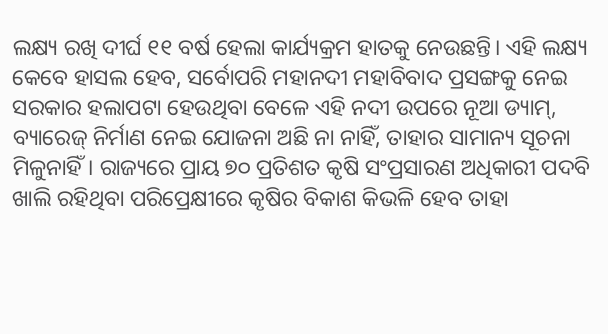ଲକ୍ଷ୍ୟ ରଖି ଦୀର୍ଘ ୧୧ ବର୍ଷ ହେଲା କାର୍ଯ୍ୟକ୍ରମ ହାତକୁ ନେଉଛନ୍ତି। ଏହି ଲକ୍ଷ୍ୟ କେବେ ହାସଲ ହେବ, ସର୍ବୋପରି ମହାନଦୀ ମହାବିବାଦ ପ୍ରସଙ୍ଗକୁ ନେଇ ସରକାର ହଲାପଟା ହେଉଥିବା ବେଳେ ଏହି ନଦୀ ଉପରେ ନୂଆ ଡ୍ୟାମ୍‌, ବ୍ୟାରେଜ୍‌ ନିର୍ମାଣ ନେଇ ଯୋଜନା ଅଛି ନା ନାହିଁ, ତାହାର ସାମାନ୍ୟ ସୂଚନା ମିଳୁନାହିଁ। ରାଜ୍ୟରେ ପ୍ରାୟ ୭୦ ପ୍ରତିଶତ କୃଷି ସଂପ୍ରସାରଣ ଅଧିକାରୀ ପଦବି ଖାଲି ରହିଥିବା ପରିପ୍ରେକ୍ଷୀରେ କୃଷିର ବିକାଶ କିଭଳି ହେବ ତାହା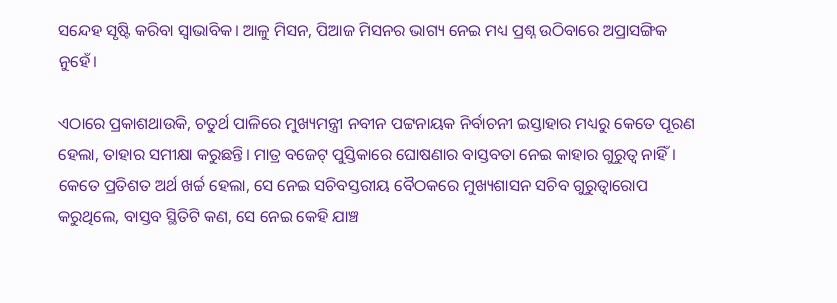ସନ୍ଦେହ ସୃଷ୍ଟି କରିବା ସ୍ୱାଭାବିକ। ଆଳୁ ମିସନ, ପିଆଜ ମିସନର ଭାଗ୍ୟ ନେଇ ମଧ୍ୟ ପ୍ରଶ୍ନ ଉଠିବାରେ ଅପ୍ରାସଙ୍ଗିକ ନୁହେଁ।

ଏଠାରେ ପ୍ରକାଶଥାଉକି, ଚତୁର୍ଥ ପାଳିରେ ମୁଖ୍ୟମନ୍ତ୍ରୀ ନବୀନ ପଟ୍ଟନାୟକ ନିର୍ବାଚନୀ ଇସ୍ତାହାର ମଧ୍ୟରୁ କେତେ ପୂରଣ ହେଲା, ତାହାର ସମୀକ୍ଷା କରୁଛନ୍ତି। ମାତ୍ର ବଜେଟ୍‌ ପୁସ୍ତିକାରେ ଘୋଷଣାର ବାସ୍ତବତା ନେଇ କାହାର ଗୁରୁତ୍ୱ ନାହିଁ। କେତେ ପ୍ରତିଶତ ଅର୍ଥ ଖର୍ଚ୍ଚ ହେଲା, ସେ ନେଇ ସଚିବସ୍ତରୀୟ ବୈଠକରେ ମୁଖ୍ୟଶାସନ ସଚିବ ଗୁରୁତ୍ୱାରୋପ କରୁଥିଲେ, ବାସ୍ତବ ସ୍ଥିତିଟି କଣ, ସେ ନେଇ କେହି ଯାଞ୍ଚ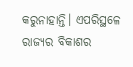କରୁନାହାନ୍ତି। ଏପରିସ୍ଥଳେ ରାଜ୍ୟର ବିକାଶର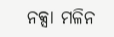ନକ୍ସା ମଳିନ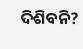ଦିଶିବନି?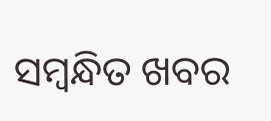ସମ୍ବନ୍ଧିତ ଖବର